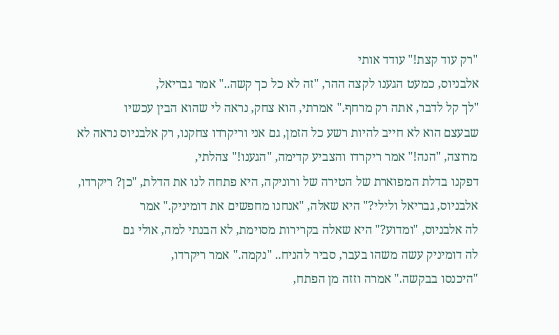"רק עוד קצת!" עודד אותי
אלבניוס, כמעט הגענו לקצה ההר, "זה לא כל כך קשה.." אמר גבריאל,
"לך קל לדבר, אתה רק מרחף." אמרתי, הוא צחק, נראה לי שהוא הבין עכשיו
שבעצם הוא לא חייב להיות רשע כל הזמן, גם אני וריקרדו צחקנו, רק אלבניוס נראה לא
מרוצה, "הנה!" אמר ריקרדו והצביע קדימה, "הגענו!" צהלתי,
דפקנו בדלת המפוארת של הטירה של ורוניקה, היא פתחה לנו את הדלת, "כן? ריקרדו,
אלבניוס, גבריאל ולילי?" היא שאלה, "אנחנו מחפשים את דומיניק." אמר
לה אלבניוס, "ומדוע?" היא שאלה בקרירות מסוימת, לא הבנתי למה, אולי גם
לה דומיניק עשה משהו בעבר, סביר להניח.. "נקמה." אמר ריקרדו,
"היכנסו בבקשה." אמרה וזזה מן הפתח,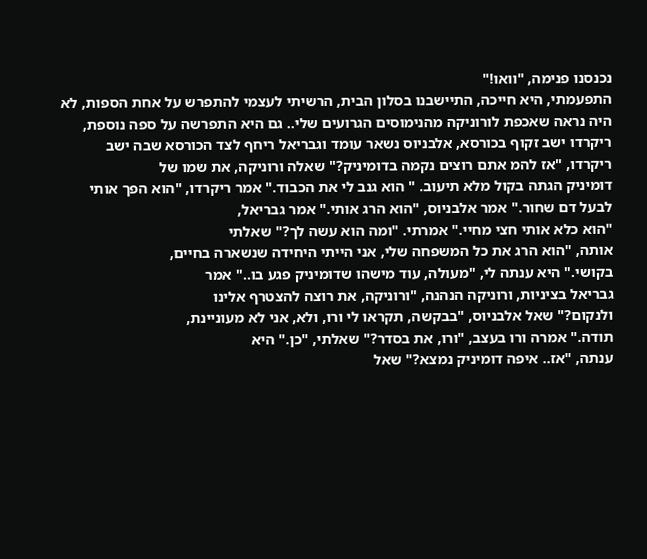נכנסנו פנימה, "וואו!"
התפעמתי, היא חייכה, התיישבנו בסלון הבית, הרשיתי לעצמי להתפרש על אחת הספות, לא
היה נראה שאכפת לורוניקה מהנימוסים הגרועים שלי.. גם היא התפרשה על ספה נוספת,
ריקרדו ישב זקוף בכורסא, אלבניוס נשאר עומד וגבריאל ריחף לצד הכורסא שבה ישב
ריקרדו, "אז להמ אתם רוצים נקמה בדומיניק?" שאלה ורוניקה, את שמו של
דומיניק הגתה בקול מלא תיעוב. " הוא גנב לי את הכבוד." אמר ריקרדו, "הוא הפך אותי
לבעל דם שחור." אמר אלבניוס, "הוא הרג אותי." אמר גבריאל,
"הוא כלא אותי חצי מחיי." אמרתי. "ומה הוא עשה לך?" שאלתי
אותה, "הוא הרג את כל המשפחה שלי, אני הייתי היחידה שנשארה בחיים,
בקושי." היא ענתה לי, "מעולה, עוד מישהו שדומיניק פגע בו.." אמר
גבריאל בציניות, ורוניקה הנהנה, "ורוניקה, את רוצה להצטרף אלינו
ולנקום?" שאל אלבניוס, "בבקשה, תקראו לי ורו, ולא, אני לא מעוניינת,
תודה." אמרה ורו בעצב, "ורו, את בסדר?" שאלתי, "כן." היא
ענתה, "אז.. איפה דומיניק נמצא?" שאל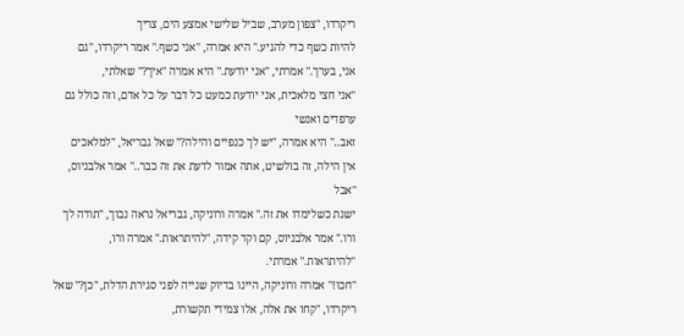ריקרדו, "צפון מערב, שביל שלישי אמצע הים, צריך
להיות כשף כדי להגיע." היא אמרה, "אני כשף." אמר ריקרדו, "גם
אני, בערך." אמרתי, "אני יודעת." היא אמרה "איך?" שאלתי,
"אני חצי מלאכית, אני יודעת כמעט כל דבר על כל אדם, וזה כולל גם ערפדים ואנשי
זאב.." היא אמרה, "יש לך כנפיים והילה?" שאל גבריאל, "למלאכים
אין הילה, זה בולשיט, אתה אמור לדעת את זה כבר.." אמר אלבניוס, "אבל
ישנת כשלימדו את זה." אמרה ורוניקה, גבריאל נראה נבוך, "תודה לך
ורו." אמר אלבניוס, קם וקד קידה, "להיתראות." אמרה ורו,
"להיתראות." אמרתי.
"חכו!" אמרה ורוניקה, היינו בדיוק שנייה לפני סגירת הדלת, "כן?" שאל ריקרדו, "קחו את אלה, אלו צמידי תקשורת,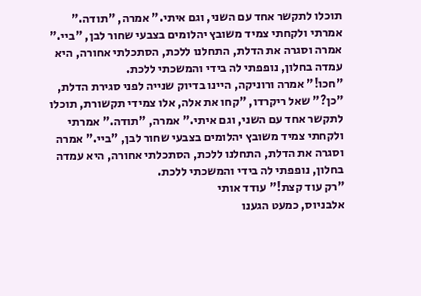תוכלו לתקשר אחד עם השני, וגם איתי." אמרה, "תודה." אמרתי ולקחתי צמיד משובץ יהלומים בצבעי שחור לבן, "ביי." אמרה וסגרה את הדלת, התחלנו ללכת, הסתכלתי אחורה, היא עמדה בחלון, נופפתי לה בידי והמשכתי ללכת.
"חכו!" אמרה ורוניקה, היינו בדיוק שנייה לפני סגירת הדלת, "כן?" שאל ריקרדו, "קחו את אלה, אלו צמידי תקשורת, תוכלו לתקשר אחד עם השני, וגם איתי." אמרה, "תודה." אמרתי ולקחתי צמיד משובץ יהלומים בצבעי שחור לבן, "ביי." אמרה וסגרה את הדלת, התחלנו ללכת, הסתכלתי אחורה, היא עמדה בחלון, נופפתי לה בידי והמשכתי ללכת.
"רק עוד קצת!" עודד אותי
אלבניוס, כמעט הגענו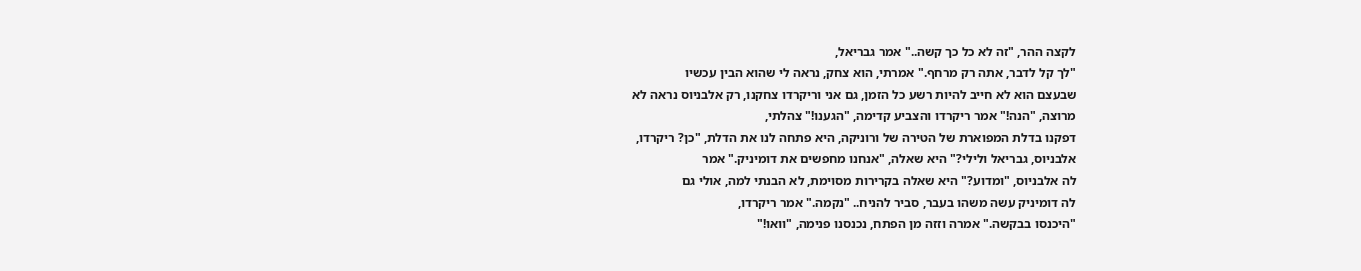לקצה ההר, "זה לא כל כך קשה.." אמר גבריאל,
"לך קל לדבר, אתה רק מרחף." אמרתי, הוא צחק, נראה לי שהוא הבין עכשיו
שבעצם הוא לא חייב להיות רשע כל הזמן, גם אני וריקרדו צחקנו, רק אלבניוס נראה לא
מרוצה, "הנה!" אמר ריקרדו והצביע קדימה, "הגענו!" צהלתי,
דפקנו בדלת המפוארת של הטירה של ורוניקה, היא פתחה לנו את הדלת, "כן? ריקרדו,
אלבניוס, גבריאל ולילי?" היא שאלה, "אנחנו מחפשים את דומיניק." אמר
לה אלבניוס, "ומדוע?" היא שאלה בקרירות מסוימת, לא הבנתי למה, אולי גם
לה דומיניק עשה משהו בעבר, סביר להניח.. "נקמה." אמר ריקרדו,
"היכנסו בבקשה." אמרה וזזה מן הפתח, נכנסנו פנימה, "וואו!"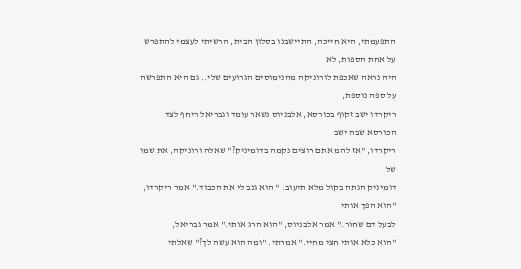התפעמתי, היא חייכה, התיישבנו בסלון הבית, הרשיתי לעצמי להתפרש על אחת הספות, לא
היה נראה שאכפת לורוניקה מהנימוסים הגרועים שלי.. גם היא התפרשה על ספה נוספת,
ריקרדו ישב זקוף בכורסא, אלבניוס נשאר עומד וגבריאל ריחף לצד הכורסא שבה ישב
ריקרדו, "אז להמ אתם רוצים נקמה בדומיניק?" שאלה ורוניקה, את שמו של
דומיניק הגתה בקול מלא תיעוב. " הוא גנב לי את הכבוד." אמר ריקרדו, "הוא הפך אותי
לבעל דם שחור." אמר אלבניוס, "הוא הרג אותי." אמר גבריאל,
"הוא כלא אותי חצי מחיי." אמרתי. "ומה הוא עשה לך?" שאלתי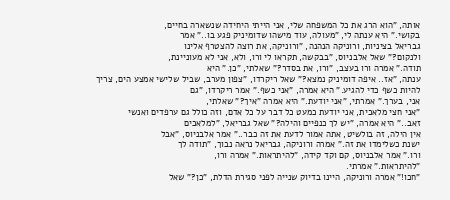אותה, "הוא הרג את כל המשפחה שלי, אני הייתי היחידה שנשארה בחיים,
בקושי." היא ענתה לי, "מעולה, עוד מישהו שדומיניק פגע בו.." אמר
גבריאל בציניות, ורוניקה הנהנה, "ורוניקה, את רוצה להצטרף אלינו
ולנקום?" שאל אלבניוס, "בבקשה, תקראו לי ורו, ולא, אני לא מעוניינת,
תודה." אמרה ורו בעצב, "ורו, את בסדר?" שאלתי, "כן." היא
ענתה, "אז.. איפה דומיניק נמצא?" שאל ריקרדו, "צפון מערב, שביל שלישי אמצע הים, צריך
להיות כשף כדי להגיע." היא אמרה, "אני כשף." אמר ריקרדו, "גם
אני, בערך." אמרתי, "אני יודעת." היא אמרה "איך?" שאלתי,
"אני חצי מלאכית, אני יודעת כמעט כל דבר על כל אדם, וזה כולל גם ערפדים ואנשי
זאב.." היא אמרה, "יש לך כנפיים והילה?" שאל גבריאל, "למלאכים
אין הילה, זה בולשיט, אתה אמור לדעת את זה כבר.." אמר אלבניוס, "אבל
ישנת כשלימדו את זה." אמרה ורוניקה, גבריאל נראה נבוך, "תודה לך
ורו." אמר אלבניוס, קם וקד קידה, "להיתראות." אמרה ורו,
"להיתראות." אמרתי.
"חכו!" אמרה ורוניקה, היינו בדיוק שנייה לפני סגירת הדלת, "כן?" שאל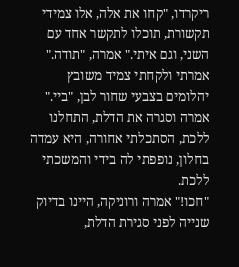ריקרדו, "קחו את אלה, אלו צמידי תקשורת, תוכלו לתקשר אחד עם השני, וגם איתי." אמרה, "תודה." אמרתי ולקחתי צמיד משובץ יהלומים בצבעי שחור לבן, "ביי." אמרה וסגרה את הדלת, התחלנו ללכת, הסתכלתי אחורה, היא עמדה בחלון, נופפתי לה בידי והמשכתי ללכת.
"חכו!" אמרה ורוניקה, היינו בדיוק שנייה לפני סגירת הדלת,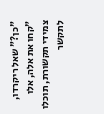"כן?" שאל ריקרדו, "קחו את אלה, אלו צמידי תקשורת, תוכלו לתקשר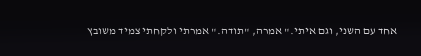אחד עם השני, וגם איתי." אמרה, "תודה." אמרתי ולקחתי צמיד משובץ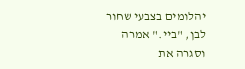יהלומים בצבעי שחור לבן, "ביי." אמרה וסגרה את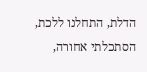הדלת, התחלנו ללכת, הסתכלתי אחורה,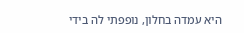היא עמדה בחלון, נופפתי לה בידי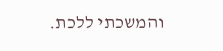והמשכתי ללכת.